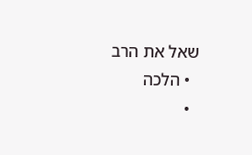שאל את הרב
  • הלכה
  •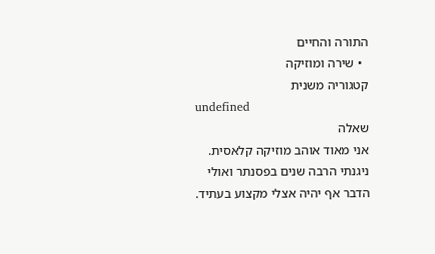התורה והחיים
  • שירה ומוזיקה
קטגוריה משנית
undefined
שאלה
אני מאוד אוהב מוזיקה קלאסית. ניגנתי הרבה שנים בפסנתר ואולי הדבר אף יהיה אצלי מקצוע בעתיד.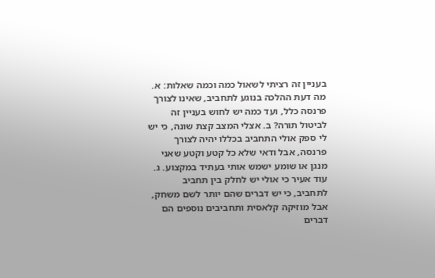בעניין זה רציתי לשאול כמה וכמה שאלות: א. מה דעת ההלכה בנוגע לתחביב, שאינו לצורך פרנסה כלל, ועד כמה יש לחוש בעניין זה לביטול תורה? ב. אצלי המצב קצת שונה, כי יש לי ספק אולי התחביב בכללו יהיה לצורך פרנסה, אבל ודאי שלא כל קטע וקטע שאני מנגן או שומע ישמש אותי בעתיד במקצוע. ג. עוד אעיר כי אולי יש לחלק בין תחביב לתחביב, כי יש דברים שהם יותר לשם משחק, אבל מוזיקה קלאסית ותחביבים נוספים הם דברים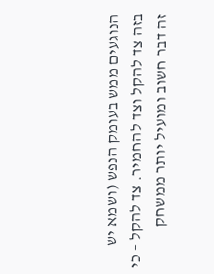הנוגעים ממש בעומק הנפש (ושמא יש בזה צד להקל וצד להחמיר. צד להקל – כי זה דבר חשוב ומועיל יותר ממשחק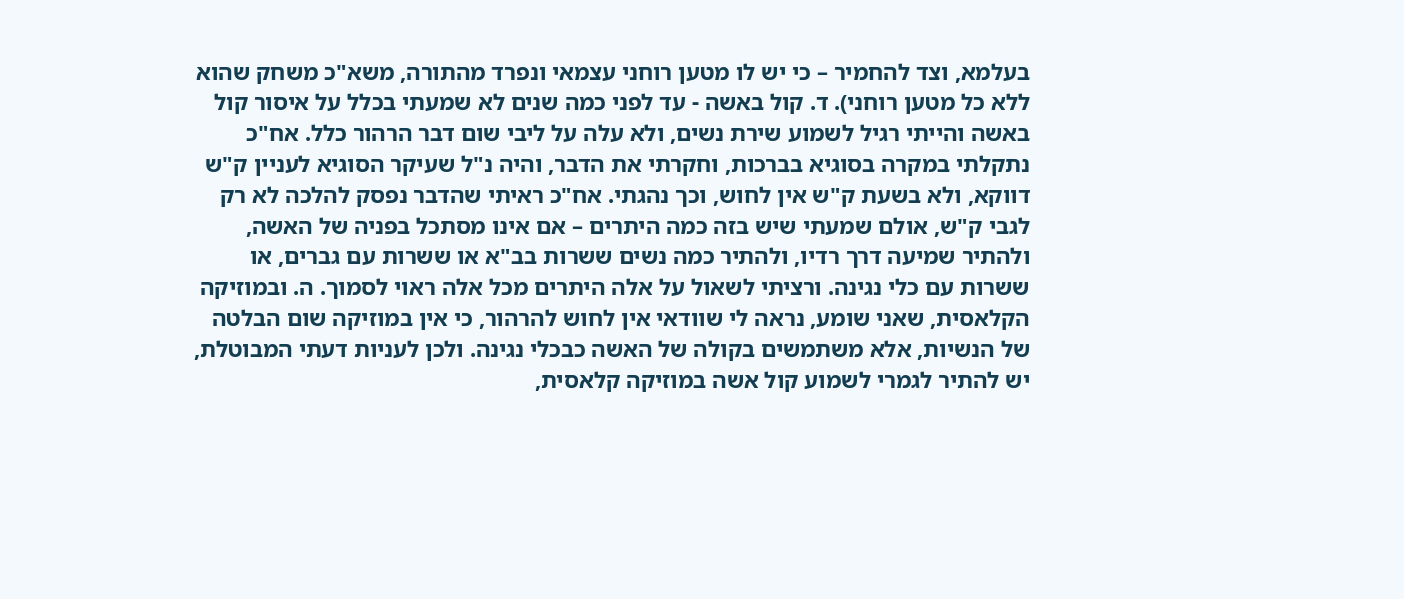בעלמא, וצד להחמיר – כי יש לו מטען רוחני עצמאי ונפרד מהתורה, משא"כ משחק שהוא ללא כל מטען רוחני). ד. קול באשה - עד לפני כמה שנים לא שמעתי בכלל על איסור קול באשה והייתי רגיל לשמוע שירת נשים, ולא עלה על ליבי שום דבר הרהור כלל. אח"כ נתקלתי במקרה בסוגיא בברכות, וחקרתי את הדבר, והיה נ"ל שעיקר הסוגיא לעניין ק"ש דווקא, ולא בשעת ק"ש אין לחוש, וכך נהגתי. אח"כ ראיתי שהדבר נפסק להלכה לא רק לגבי ק"ש, אולם שמעתי שיש בזה כמה היתרים – אם אינו מסתכל בפניה של האשה, ולהתיר שמיעה דרך רדיו, ולהתיר כמה נשים ששרות בב"א או ששרות עם גברים, או ששרות עם כלי נגינה. ורציתי לשאול על אלה היתרים מכל אלה ראוי לסמוך. ה. ובמוזיקה הקלאסית, שאני שומע, נראה לי שוודאי אין לחוש להרהור, כי אין במוזיקה שום הבלטה של הנשיות, אלא משתמשים בקולה של האשה כבכלי נגינה. ולכן לעניות דעתי המבוטלת, יש להתיר לגמרי לשמוע קול אשה במוזיקה קלאסית,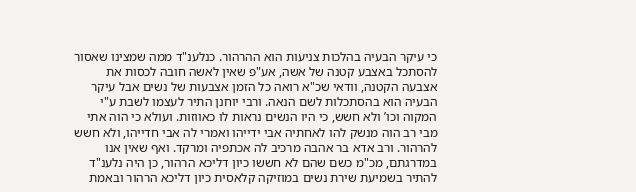כי עיקר הבעיה בהלכות צניעות הוא ההרהור. כנלענ"ד ממה שמצינו שאסור להסתכל באצבע קטנה של אשה, אע"פ שאין לאשה חובה לכסות את אצבעה הקטנה, וודאי שכ"א רואה כל הזמן אצבעות של נשים אבל עיקר הבעיה הוא בהסתכלות לשם הנאה. ורבי יוחנן התיר לעצמו לשבת ע"י המקוה וכו’ ולא חשש, כי היו הנשים נראות לו כאווזות. ועולא כי הוה אתי מבי רב הוה מנשק להו לאחתיה אבי ידייהו ואמרי לה אבי חדייהו, ולא חשש להרהור. ורב אדא בר אהבה מרכיב לה אכתפיה ומרקד. ואף שאין אנו במדרגתם, מכ"מ כשם שהם לא חששו כיון דליכא הרהור, כן היה נלענ"ד להתיר בשמיעת שירת נשים במוזיקה קלאסית כיון דליכא הרהור ובאמת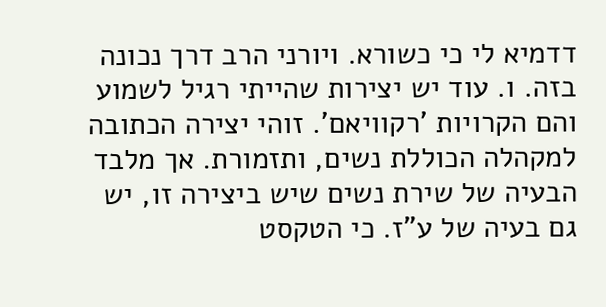דדמיא לי כי כשורא. ויורני הרב דרך נכונה בזה. ו. עוד יש יצירות שהייתי רגיל לשמוע והם הקרויות ’רקוויאם’. זוהי יצירה הכתובה למקהלה הכוללת נשים, ותזמורת. אך מלבד הבעיה של שירת נשים שיש ביצירה זו, יש גם בעיה של ע"ז. כי הטקסט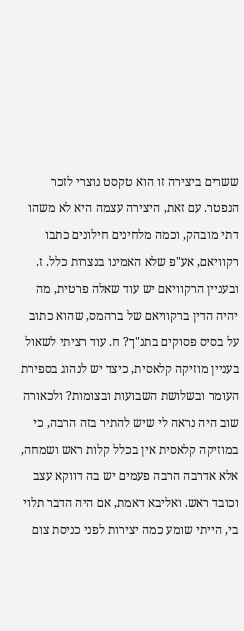ששרים ביצירה זו הוא טקסט נוצרי לזכר הנפטר. עם זאת, היצירה עצמה היא לא משהו דתי מובהק, וכמה מלחינים חילונים כתבו רקוויאם, אע"פ שלא האמינו בנצרות כלל. ז. ובעניין הרקוויאם יש עוד שאלה פרטית, מה יהיה הדין ברקוויאם של ברהמס, שהוא כתוב על בסיס פסוקים בתנ"ך? ח. עוד רציתי לשאול בעניין מוזיקה קלאסית, כיצד יש לנהוג בספירת העומר ובשלושת השבועות ובצומות? ולכאורה שוב היה נראה לי שיש להתיר בזה הרבה, כי במוזיקה קלאסית אין בכלל קלות ראש ושמחה, אלא אדרבה הרבה פעמים יש בה דווקא עצב וכובד ראש. ואליבא דאמת, אם היה הדבר תלוי בי, הייתי שומע כמה יצירות לפני כניסת צום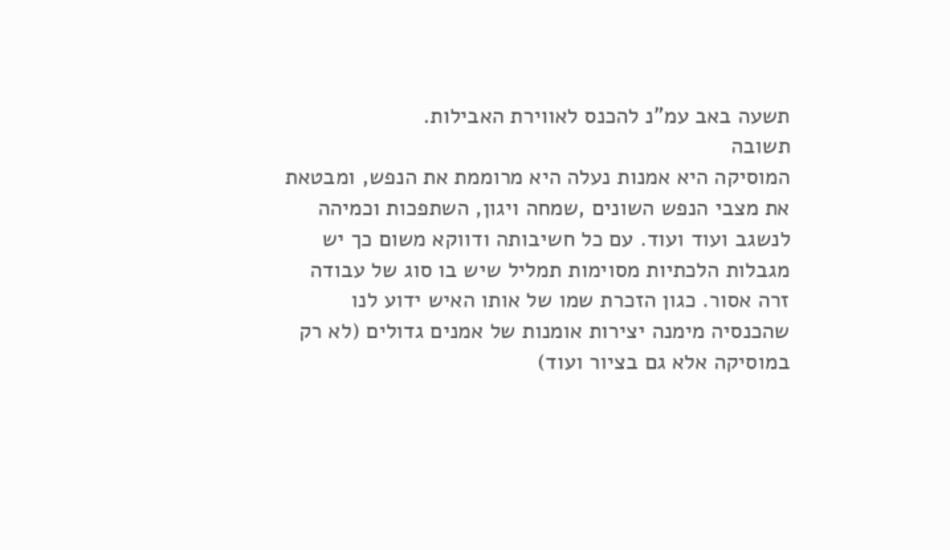תשעה באב עמ"נ להכנס לאווירת האבילות.
תשובה
המוסיקה היא אמנות נעלה היא מרוממת את הנפש, ומבטאת את מצבי הנפש השונים ,שמחה ויגון, השתפכות וכמיהה לנשגב ועוד ועוד. עם כל חשיבותה ודווקא משום כך יש מגבלות הלכתיות מסוימות תמליל שיש בו סוג של עבודה זרה אסור. כגון הזכרת שמו של אותו האיש ידוע לנו שהכנסיה מימנה יצירות אומנות של אמנים גדולים (לא רק במוסיקה אלא גם בציור ועוד)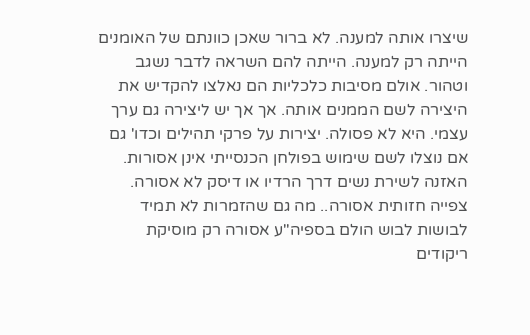שיצרו אותה למענה. לא ברור שאכן כוונתם של האומנים הייתה רק למענה. הייתה להם השראה לדבר נשגב וטהור. אולם מסיבות כלכליות הם נאלצו להקדיש את היצירה לשם הממנים אותה. אך אך יש ליצירה גם ערך עצמי. היא לא פסולה. יצירות על פרקי תהילים וכדו' גם אם נוצלו לשם שימוש בפולחן הכנסייתי אינן אסורות. האזנה לשירת נשים דרך הרדיו או דיסק לא אסורה. צפייה חזותית אסורה.. מה גם שהזמרות לא תמיד לבושות לבוש הולם בספיה"ע אסורה רק מוסיקת ריקודים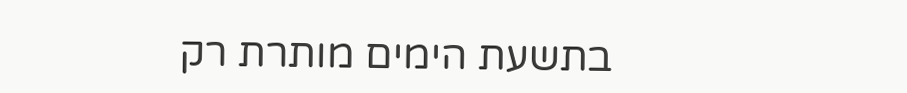בתשעת הימים מותרת רק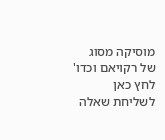מוסיקה מסוג של רקויאם וכדו'
לחץ כאן לשליחת שאלה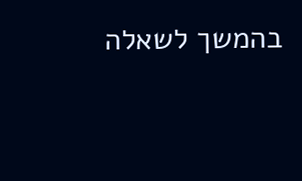בהמשך לשאלה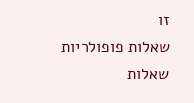זו
שאלות פופולריות
שאלות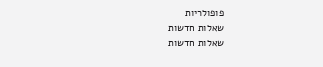פופולריות
שאלות חדשות
שאלות חדשות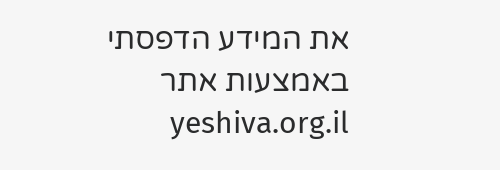את המידע הדפסתי באמצעות אתר yeshiva.org.il